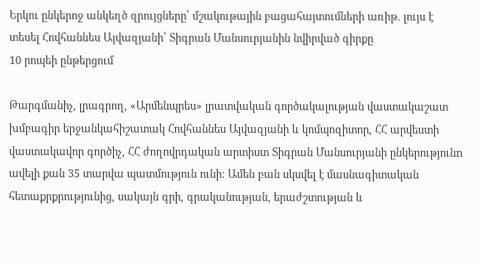Երկու ընկերոջ անկեղծ զրույցները՝ մշակութային բացահայտումների առիթ. լույս է տեսել Հովհաննես Այվազյանի՝ Տիգրան Մանսուրյանին նվիրված գիրքը
10 րոպեի ընթերցում

Թարգմանիչ, լրագրող, «Արմենպրես» լրատվական գործակալության վաստակաշատ խմբագիր երջանկահիշատակ Հովհաննես Այվազյանի և կոմպոզիտոր, ՀՀ արվեստի վաստակավոր գործիչ, ՀՀ ժողովրդական արտիստ Տիգրան Մանսուրյանի ընկերությունn ավելի քան 35 տարվա պատմություն ունի: Ամեն բան սկսվել է մասնագիտական հետաքրքրությունից, սակայն գրի, գրականության, երաժշտության և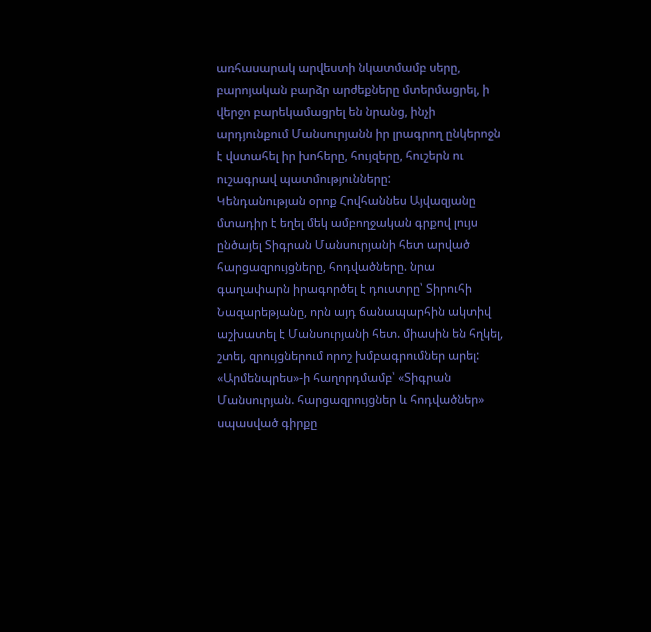առհասարակ արվեստի նկատմամբ սերը, բարոյական բարձր արժեքները մտերմացրել, ի վերջո բարեկամացրել են նրանց, ինչի արդյունքում Մանսուրյանն իր լրագրող ընկերոջն է վստահել իր խոհերը, հույզերը, հուշերն ու ուշագրավ պատմությունները:
Կենդանության օրոք Հովհաննես Այվազյանը մտադիր է եղել մեկ ամբողջական գրքով լույս ընծայել Տիգրան Մանսուրյանի հետ արված հարցազրույցները, հոդվածները. նրա գաղափարն իրագործել է դուստրը՝ Տիրուհի Նազարեթյանը, որն այդ ճանապարհին ակտիվ աշխատել է Մանսուրյանի հետ. միասին են հղկել, շտել, զրույցներում որոշ խմբագրումներ արել:
«Արմենպրես»-ի հաղորդմամբ՝ «Տիգրան Մանսուրյան. հարցազրույցներ և հոդվածներ» սպասված գիրքը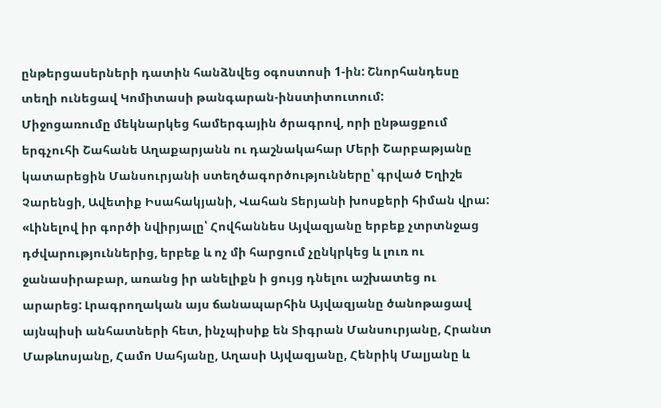ընթերցասերների դատին հանձնվեց օգոստոսի 1-ին: Շնորհանդեսը տեղի ունեցավ Կոմիտասի թանգարան-ինստիտուտում:
Միջոցառումը մեկնարկեց համերգային ծրագրով, որի ընթացքում երգչուհի Շահանե Աղաքարյանն ու դաշնակահար Մերի Շարբաթյանը կատարեցին Մանսուրյանի ստեղծագործությունները՝ գրված Եղիշե Չարենցի, Ավետիք Իսահակյանի, Վահան Տերյանի խոսքերի հիման վրա:
«Լինելով իր գործի նվիրյալը՝ Հովհաննես Այվազյանը երբեք չտրտնջաց դժվարություններից, երբեք և ոչ մի հարցում չընկրկեց և լուռ ու ջանասիրաբար, առանց իր անելիքն ի ցույց դնելու աշխատեց ու արարեց: Լրագրողական այս ճանապարհին Այվազյանը ծանոթացավ այնպիսի անհատների հետ, ինչպիսիք են Տիգրան Մանսուրյանը, Հրանտ Մաթևոսյանը, Համո Սահյանը, Աղասի Այվազյանը, Հենրիկ Մալյանը և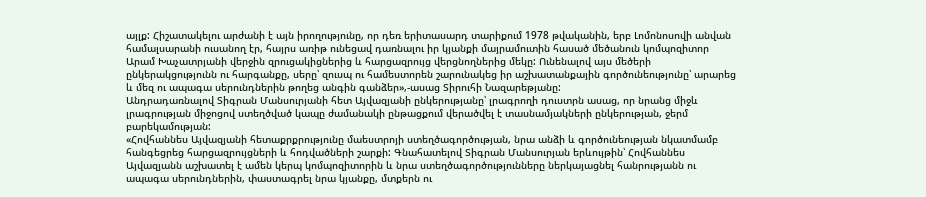այլք: Հիշատակելու արժանի է այն իրողությունը, որ դեռ երիտասարդ տարիքում 1978 թվականին, երբ Լոմոնոսովի անվան համալսարանի ուսանող էր, հայրս առիթ ունեցավ դառնալու իր կյանքի մայրամուտին հասած մեծանուն կոմպոզիտոր Արամ Խաչատրյանի վերջին զրուցակիցներից և հարցազրույց վերցնողներից մեկը: Ունենալով այս մեծերի ընկերակցությունն ու հարգանքը, սերը՝ զուսպ ու համեստորեն շարունակեց իր աշխատանքային գործունեությունը՝ արարեց և մեզ ու ապագա սերունդներին թողեց անգին գանձեր»,-ասաց Տիրուհի Նազարեթյանը:
Անդրադառնալով Տիգրան Մանսուրյանի հետ Այվազյանի ընկերությանը՝ լրագրողի դուստրն ասաց, որ նրանց միջև լրագրության միջոցով ստեղծված կապը ժամանակի ընթացքում վերածվել է տասնամյակների ընկերության, ջերմ բարեկամության:
«Հովհաննես Այվազյանի հետաքրքրությունը մաեստրոյի ստեղծագործության, նրա անձի և գործունեության նկատմամբ հանգեցրեց հարցազրույցների և հոդվածների շարքի: Գնահատելով Տիգրան Մանսուրյան երևույթին՝ Հովհաննես Այվազյանն աշխատել է ամեն կերպ կոմպոզիտորին և նրա ստեղծագործությունները ներկայացնել հանրությանն ու ապագա սերունդներին, փաստագրել նրա կյանքը, մտքերն ու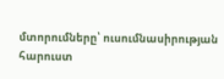մտորումները՝ ուսումնասիրության հարուստ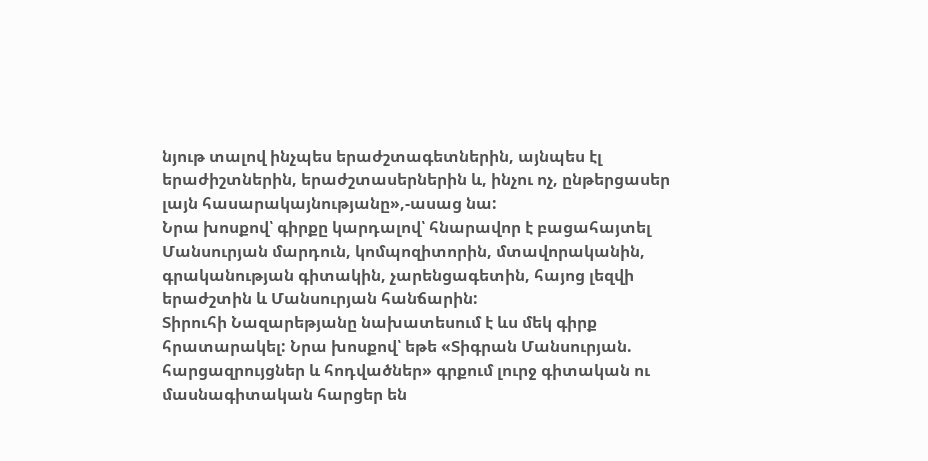նյութ տալով ինչպես երաժշտագետներին, այնպես էլ երաժիշտներին, երաժշտասերներին և, ինչու ոչ, ընթերցասեր լայն հասարակայնությանը»,-ասաց նա:
Նրա խոսքով՝ գիրքը կարդալով՝ հնարավոր է բացահայտել Մանսուրյան մարդուն, կոմպոզիտորին, մտավորականին, գրականության գիտակին, չարենցագետին, հայոց լեզվի երաժշտին և Մանսուրյան հանճարին:
Տիրուհի Նազարեթյանը նախատեսում է ևս մեկ գիրք հրատարակել: Նրա խոսքով՝ եթե «Տիգրան Մանսուրյան. հարցազրույցներ և հոդվածներ» գրքում լուրջ գիտական ու մասնագիտական հարցեր են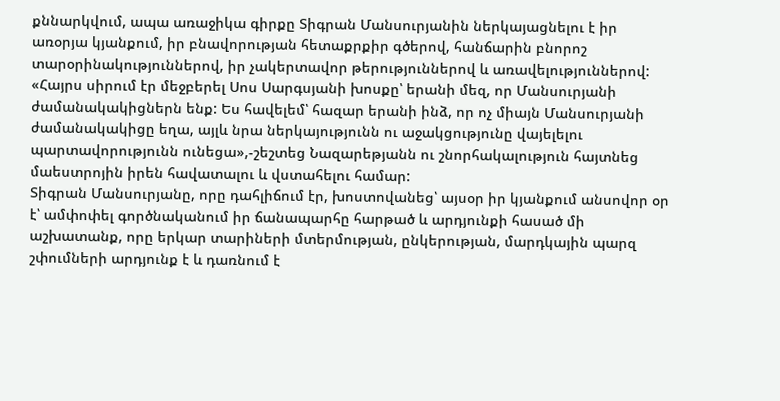քննարկվում, ապա առաջիկա գիրքը Տիգրան Մանսուրյանին ներկայացնելու է իր առօրյա կյանքում, իր բնավորության հետաքրքիր գծերով, հանճարին բնորոշ տարօրինակություններով, իր չակերտավոր թերություններով և առավելություններով: «Հայրս սիրում էր մեջբերել Սոս Սարգսյանի խոսքը՝ երանի մեզ, որ Մանսուրյանի ժամանակակիցներն ենք: Ես հավելեմ՝ հազար երանի ինձ, որ ոչ միայն Մանսուրյանի ժամանակակիցը եղա, այլև նրա ներկայությունն ու աջակցությունը վայելելու պարտավորությունն ունեցա»,-շեշտեց Նազարեթյանն ու շնորհակալություն հայտնեց մաեստրոյին իրեն հավատալու և վստահելու համար:
Տիգրան Մանսուրյանը, որը դահլիճում էր, խոստովանեց՝ այսօր իր կյանքում անսովոր օր է՝ ամփոփել գործնականում իր ճանապարհը հարթած և արդյունքի հասած մի աշխատանք, որը երկար տարիների մտերմության, ընկերության, մարդկային պարզ շփումների արդյունք է և դառնում է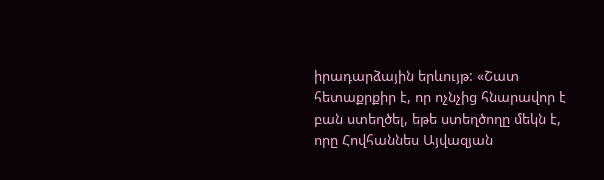իրադարձային երևույթ: «Շատ հետաքրքիր է, որ ոչնչից հնարավոր է բան ստեղծել, եթե ստեղծողը մեկն է, որը Հովհաննես Այվազյան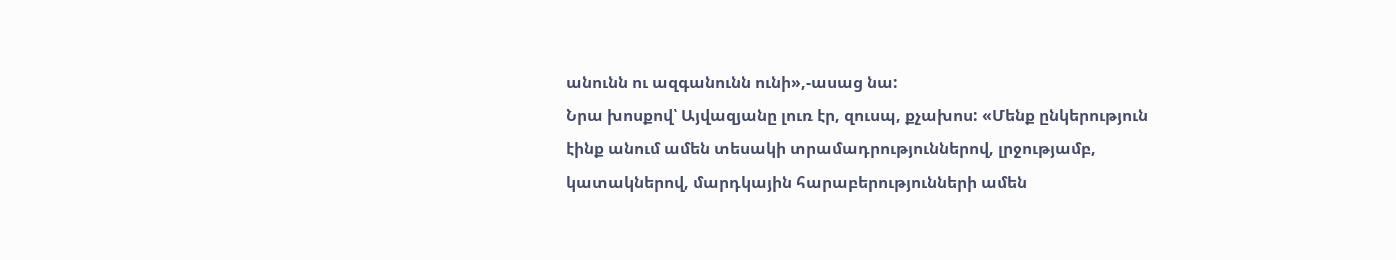անունն ու ազգանունն ունի»,-ասաց նա:
Նրա խոսքով՝ Այվազյանը լուռ էր, զուսպ, քչախոս: «Մենք ընկերություն էինք անում ամեն տեսակի տրամադրություններով, լրջությամբ, կատակներով, մարդկային հարաբերությունների ամեն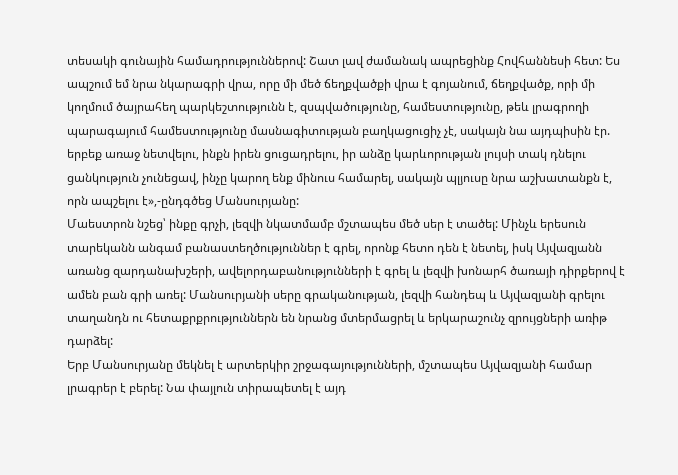տեսակի գունային համադրություններով: Շատ լավ ժամանակ ապրեցինք Հովհաննեսի հետ: Ես ապշում եմ նրա նկարագրի վրա, որը մի մեծ ճեղքվածքի վրա է գոյանում, ճեղքվածք, որի մի կողմում ծայրահեղ պարկեշտությունն է, զսպվածությունը, համեստությունը, թեև լրագրողի պարագայում համեստությունը մասնագիտության բաղկացուցիչ չէ, սակայն նա այդպիսին էր. երբեք առաջ նետվելու, ինքն իրեն ցուցադրելու, իր անձը կարևորության լույսի տակ դնելու ցանկություն չունեցավ, ինչը կարող ենք մինուս համարել, սակայն պլյուսը նրա աշխատանքն է, որն ապշելու է»,-ընդգծեց Մանսուրյանը:
Մաեստրոն նշեց՝ ինքը գրչի, լեզվի նկատմամբ մշտապես մեծ սեր է տածել: Մինչև երեսուն տարեկանն անգամ բանաստեղծություններ է գրել, որոնք հետո դեն է նետել, իսկ Այվազյանն առանց զարդանախշերի, ավելորդաբանությունների է գրել և լեզվի խոնարհ ծառայի դիրքերով է ամեն բան գրի առել: Մանսուրյանի սերը գրականության, լեզվի հանդեպ և Այվազյանի գրելու տաղանդն ու հետաքրքրություններն են նրանց մտերմացրել և երկարաշունչ զրույցների առիթ դարձել:
Երբ Մանսուրյանը մեկնել է արտերկիր շրջագայությունների, մշտապես Այվազյանի համար լրագրեր է բերել: Նա փայլուն տիրապետել է այդ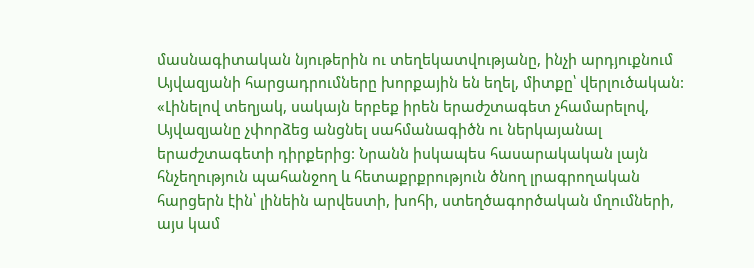մասնագիտական նյութերին ու տեղեկատվությանը, ինչի արդյուքնում Այվազյանի հարցադրումները խորքային են եղել, միտքը՝ վերլուծական: «Լինելով տեղյակ, սակայն երբեք իրեն երաժշտագետ չհամարելով, Այվազյանը չփորձեց անցնել սահմանագիծն ու ներկայանալ երաժշտագետի դիրքերից: Նրանն իսկապես հասարակական լայն հնչեղություն պահանջող և հետաքրքրություն ծնող լրագրողական հարցերն էին՝ լինեին արվեստի, խոհի, ստեղծագործական մղումների, այս կամ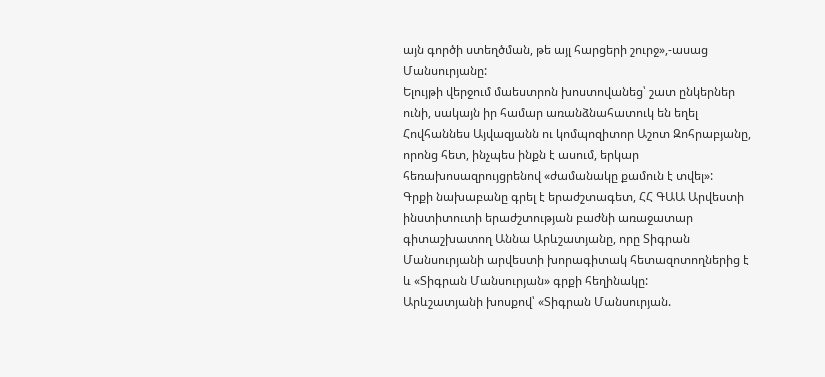այն գործի ստեղծման, թե այլ հարցերի շուրջ»,-ասաց Մանսուրյանը:
Ելույթի վերջում մաեստրոն խոստովանեց՝ շատ ընկերներ ունի, սակայն իր համար առանձնահատուկ են եղել Հովհաննես Այվազյանն ու կոմպոզիտոր Աշոտ Զոհրաբյանը, որոնց հետ, ինչպես ինքն է ասում, երկար հեռախոսազրույցրենով «ժամանակը քամուն է տվել»:
Գրքի նախաբանը գրել է երաժշտագետ, ՀՀ ԳԱԱ Արվեստի ինստիտուտի երաժշտության բաժնի առաջատար գիտաշխատող Աննա Արևշատյանը, որը Տիգրան Մանսուրյանի արվեստի խորագիտակ հետազոտողներից է և «Տիգրան Մանսուրյան» գրքի հեղինակը:
Արևշատյանի խոսքով՝ «Տիգրան Մանսուրյան.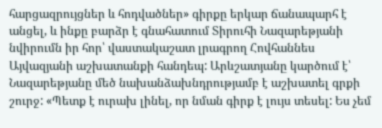հարցազրույցներ և հոդվածներ» գիրքը երկար ճանապարհ է անցել, և ինքը բարձր է գնահատում Տիրուհի Նազարեթյանի նվիրումն իր հոր՝ վաստակաշատ լրագրող Հովհաննես Այվազյանի աշխատանքի հանդեպ: Արևշատյանը կարծում է՝ Նազարեթյանը մեծ նախանձախնդրությամբ է աշխատել գրքի շուրջ: «Պետք է ուրախ լինել, որ նման գիրք է լույս տեսել: Ես չեմ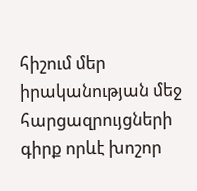հիշում մեր իրականության մեջ հարցազրույցների գիրք որևէ խոշոր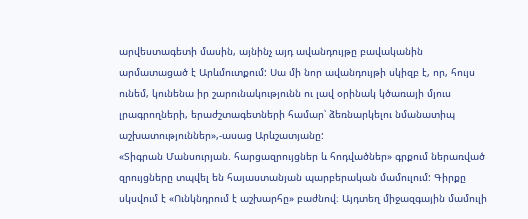արվեստագետի մասին, այնինչ այդ ավանդույթը բավականին արմատացած է Արևմուտքում: Սա մի նոր ավանդույթի սկիզբ է, որ, հույս ունեմ, կունենա իր շարունակությունն ու լավ օրինակ կծառայի մյուս լրագրողների, երաժշտագետների համար՝ ձեռնարկելու նմանատիպ աշխատություններ»,-ասաց Արևշատյանը:
«Տիգրան Մանսուրյան. հարցազրույցներ և հոդվածներ» գրքում ներառված զրույցները տպվել են հայաստանյան պարբերական մամուլում: Գիրքը սկսվում է «Ունկնդրում է աշխարհը» բաժնով։ Այդտեղ միջազգային մամուլի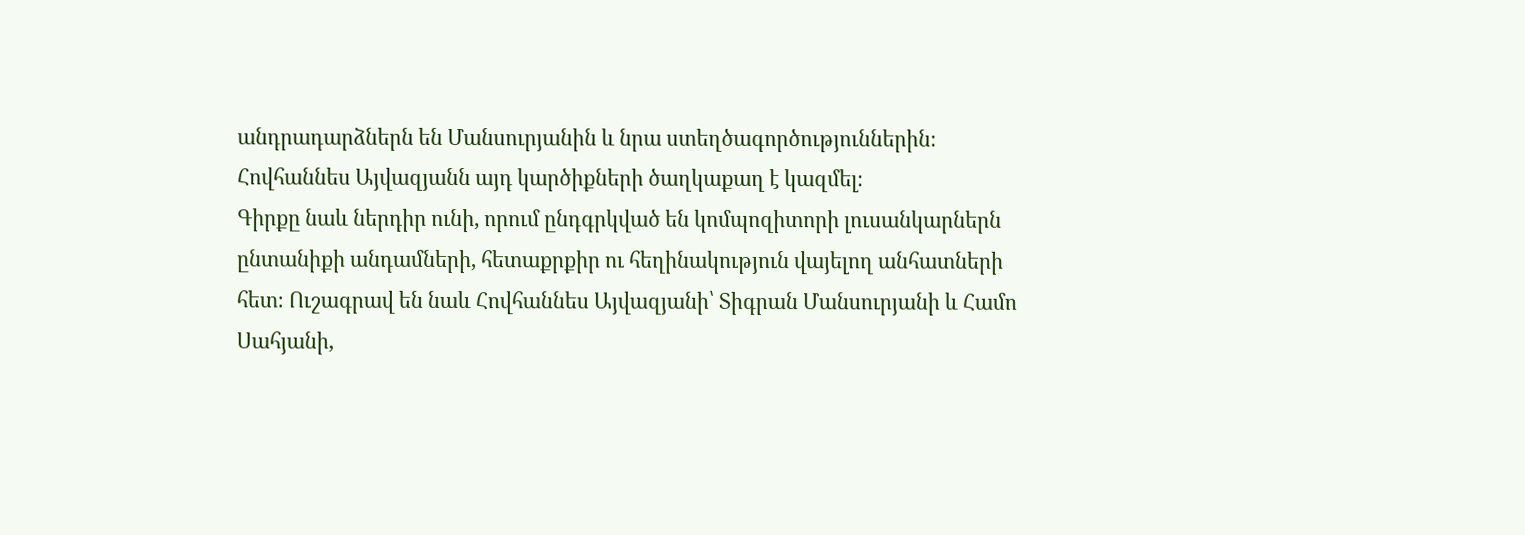անդրադարձներն են Մանսուրյանին և նրա ստեղծագործություններին։ Հովհաննես Այվազյանն այդ կարծիքների ծաղկաքաղ է կազմել։
Գիրքը նաև ներդիր ունի, որում ընդգրկված են կոմպոզիտորի լուսանկարներն ընտանիքի անդամների, հետաքրքիր ու հեղինակություն վայելող անհատների հետ։ Ուշագրավ են նաև Հովհաննես Այվազյանի՝ Տիգրան Մանսուրյանի և Համո Սահյանի,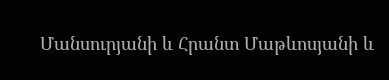Մանսուրյանի և Հրանտ Մաթևոսյանի և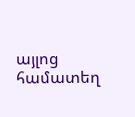այլոց համատեղ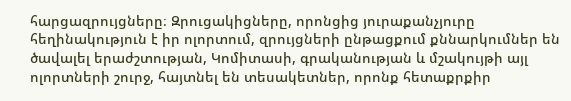հարցազրույցները։ Զրուցակիցները, որոնցից յուրաքանչյուրը հեղինակություն է իր ոլորտում, զրույցների ընթացքում քննարկումներ են ծավալել երաժշտության, Կոմիտասի, գրականության և մշակույթի այլ ոլորտների շուրջ, հայտնել են տեսակետներ, որոնք հետաքրքիր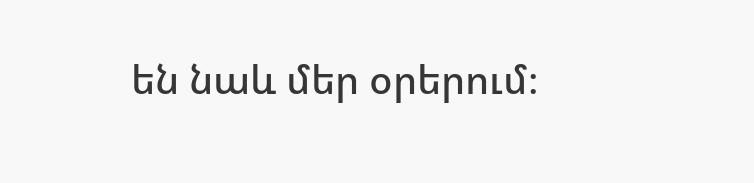են նաև մեր օրերում։